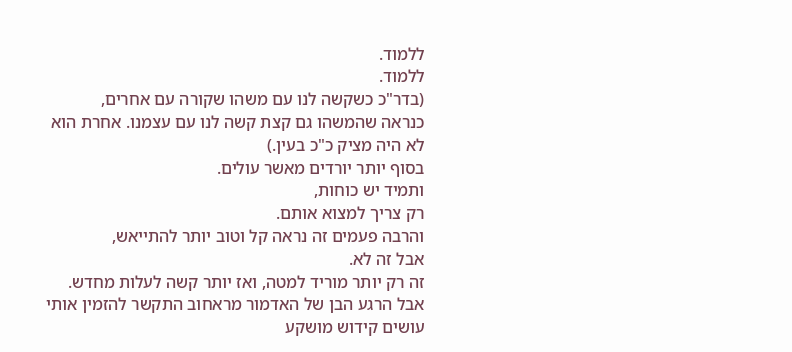ללמוד.
ללמוד.
(בדר"כ כשקשה לנו עם משהו שקורה עם אחרים,
כנראה שהמשהו גם קצת קשה לנו עם עצמנו. אחרת הוא לא היה מציק כ"כ בעין.)
בסוף יותר יורדים מאשר עולים.
ותמיד יש כוחות,
רק צריך למצוא אותם.
והרבה פעמים זה נראה קל וטוב יותר להתייאש,
אבל זה לא.
זה רק יותר מוריד למטה, ואז יותר קשה לעלות מחדש.
אבל הרגע הבן של האדמור מראחוב התקשר להזמין אותי עושים קידוש מושקע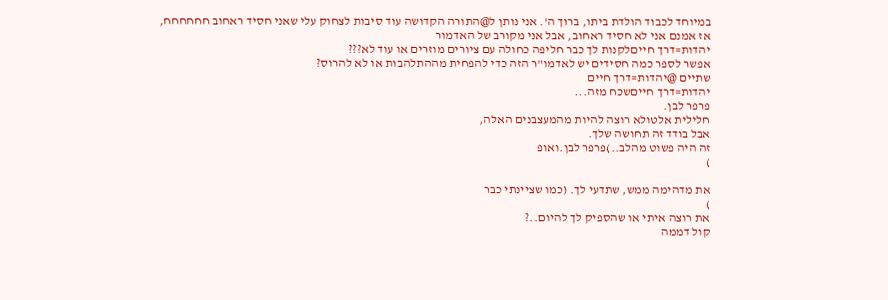במיוחד לכבוד הולדת ביתו, ברוך ה'. אני נותן ל@התורה הקדושה עוד סיבות לצחוק עלי שאני חסיד ראחוב חחחחחח,
אז אמנם אני לא חסיד ראחוב, אבל אני מקורב של האדמור
יהדות=דרך חייםלקנות לך כבר חליפה כחולה עם ציורים מוזרים או עוד לא???
אפשר לספר כמה חסידים יש לאדמו"ר הזה כדי להפחית מההתלהבות או לא להרוס?
שתיים @יהדות=דרך חיים
יהדות=דרך חייםשכח מזה...
פרפר לבן.
חלילית אלטולא רוצה להיות מהמעצבנים האלה,
אבל בודד זה תחושה שלך.
זה היה פשוט מהלב..)פרפר לבן.ואופ
)

את מדהימה ממש, שתדעי לך. (כמו שציינתי כבר
)
את רוצה איתי או שהספיק לך להיום..?
קול דממה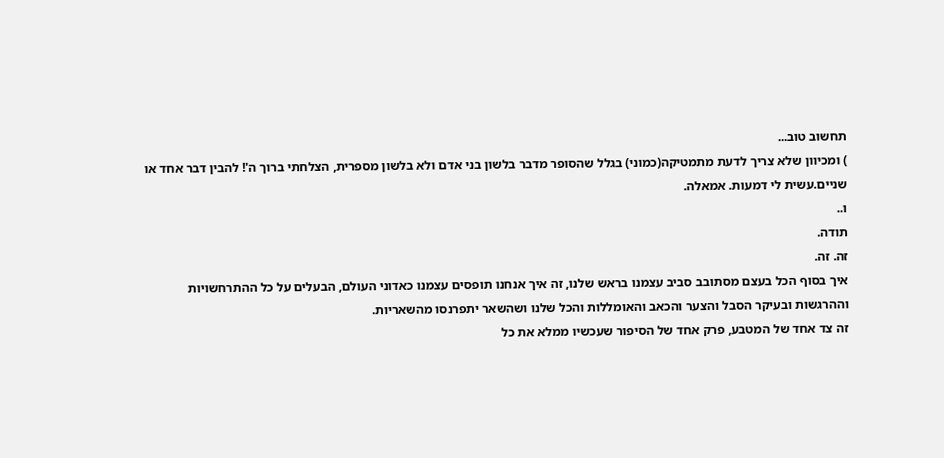תחשוב טוב...
) ומכיוון שלא צריך לדעת מתמטיקה(כמוני) בגלל שהסופר מדבר בלשון בני אדם ולא בלשון מספרית, הצלחתי ברוך ה'! להבין דבר אחד או שניים.עשית לי דמעות. אמאלה.
ו..
תודה.
זה. זה.
איך בסוף הכל בעצם מסתובב סביב עצמנו בראש שלנו, זה איך אנחנו תופסים עצמנו כאדוני העולם, הבעלים על כל ההתרחשויות וההרגשות ובעיקר הסבל והצער והכאב והאומללות והכל שלנו ושהשאר יתפרנסו מהשאריות.
זה צד אחד של המטבע, פרק אחד של הסיפור שעכשיו ממלא את כל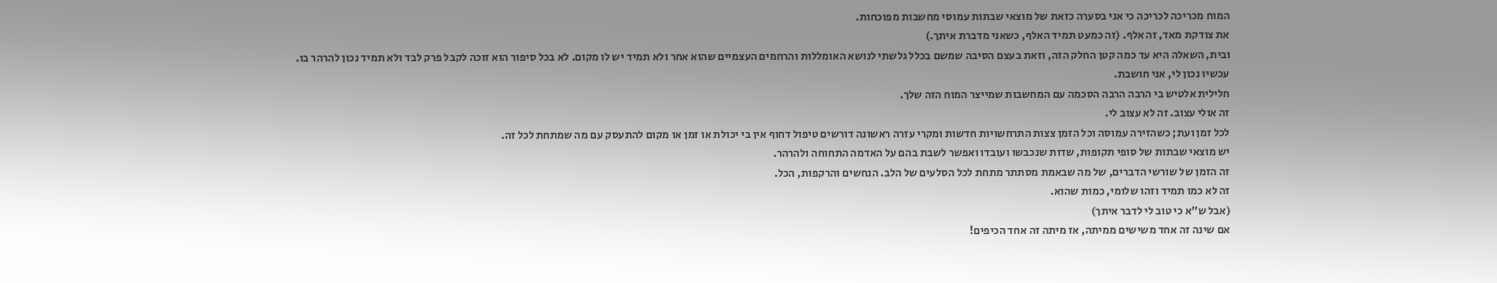המוח מכריכה לכריכה כי אני בסערה כזאת של מוצאי שבתות עמוסי מחשבות מפוכחות.
את צודקת מאד, זה אלף. (זה כמעט תמיד האלף, כשאני מדברת איתך.)
ובית, השאלה היא עד כמה קטן החלק הזה, וזאת בעצם הסיבה שמשם בכלל גלשתי לנושא האומללות והרחמים העצמיים שהוא אחר ולא תמיד יש לו מקום. לא בכל סיפור הוא זוכה לקבל פרק לבד ולא תמיד נכון להרהר בו.
עכשיו נכון לי, אני חושבת.
חלילית אלטיש בי הרבה הרבה הסכמה עם המחשבות שמייצר המוח הזה שלך.
זה אולי עצוב. זה לא עצוב לי.
לכל זמן ועת; כשהזירה עמוסה וכל הזמן צצות התרחשויות חדשות ומקרי עזרה ראשונה דורשים טיפול דחוף אין בי יכולת או זמן או מקום להתעסק עם מה שמתחת לכל זה.
יש מוצאי שבתות של סופי תקופות, שדות שנכבשו ועובדו ואפשר לשבת בהם על האדמה התחוחה ולהרהר.
זה הזמן של שורשי הדברים, של מה שבאמת מסתתר מתחת לכל הסלעים של הלב. הנחשים והרקפות, הכל.
זה לא כמו תמיד וזהו שלומי, כמות שהוא.
(אבל ש"א כי טוב לי לדבר איתך)
אם שינה זה אחד משישים ממיתה, אז מיתה זה אחד הכיפים!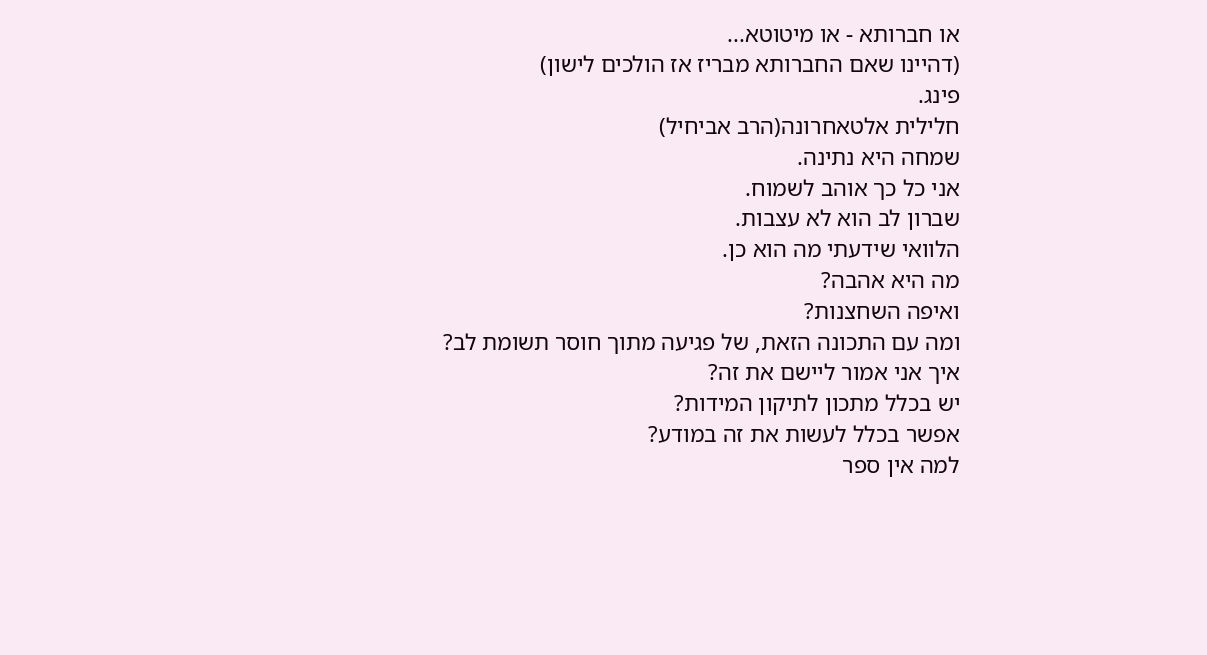או חברותא - או מיטוטא...
(דהיינו שאם החברותא מבריז אז הולכים לישון)
פינג.
חלילית אלטאחרונה(הרב אביחיל)
שמחה היא נתינה.
אני כל כך אוהב לשמוח.
שברון לב הוא לא עצבות.
הלוואי שידעתי מה הוא כן.
מה היא אהבה?
ואיפה השחצנות?
ומה עם התכונה הזאת, של פגיעה מתוך חוסר תשומת לב?
איך אני אמור ליישם את זה?
יש בכלל מתכון לתיקון המידות?
אפשר בכלל לעשות את זה במודע?
למה אין ספר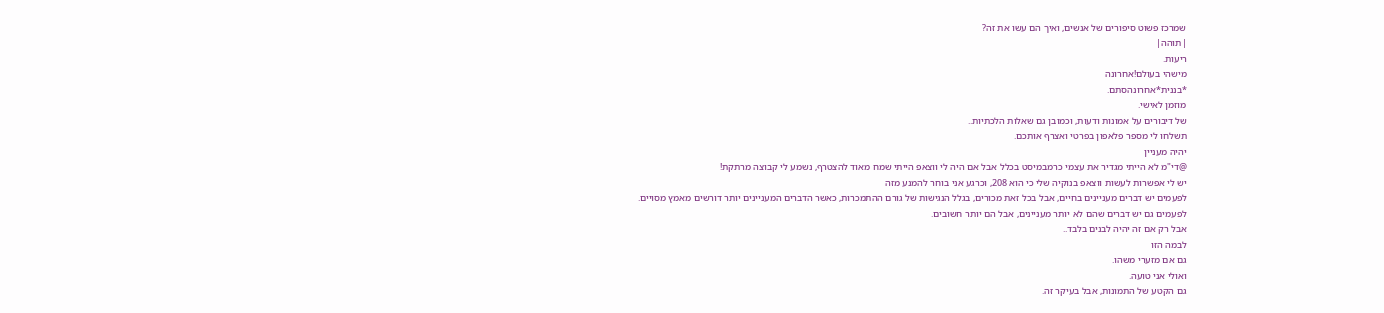שמרכז פשוט סיפורים של אנשים, ואיך הם עשו את זה?
|תוהה|
ריעות.
מישהי בעולם!אחרונה
*בננית*אחרונהסתם.
מוזמן לאישי.
של דיבורים על אמונות ודעות, וכמובן גם שאלות הלכתיות..
תשלחו לי מספר פלאפון בפרטי ואצרף אותכם.
יהיה מעניין
@די"מ לא הייתי מגדיר את עצמי כרמבמיסט בכלל אבל אם היה לי ווצאפ הייתי שמח מאוד להצטרף, נשמע לי קבוצה מרתקת!
יש לי אפשרות לעשות ווצאפ בנוקיה שלי כי הוא 208, וכרגע אני בוחר להמנע מזה
לפעמים יש דברים מעניינים בחיים, אבל בכל זאת מכורים, בגלל הנגישות של גורם ההתמכרות, כאשר הדברים המעניינים יותר דורשים מאמץ מסויים.
לפעמים גם יש דברים שהם לא יותר מעניינים, אבל הם יותר חשובים.
אבל רק אם זה יהיה לבנים בלבד..
לבמה הזו
גם אם מזערי משהו.
ואולי אני טועה.
גם הקטע של התמונות, אבל בעיקר זה.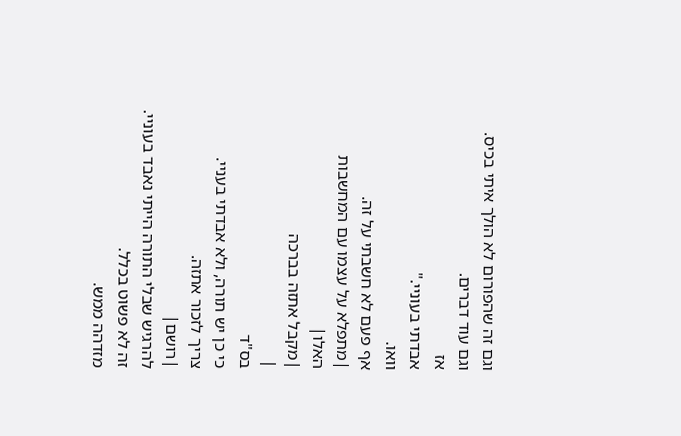וגם זה שהפורום לא הולך איתי בכיס.
וגם עוד דברים.
אז
אבדתי בעוניי."
וואו.
אף פעם לא חשבתי על זה.
|מתפלא על עצמו עם המחשבות האלו|
|מקבל אתזה בברכה
|
בס"ד
כי כן יש תורה, ולא אבדתי בעניי.
צריך לזכור אתזה.
|רושם|
להרגיש שבלי התורה הייתי נאבד בעוניי. זה לא פשוט בכלל.
מזדהה ממש.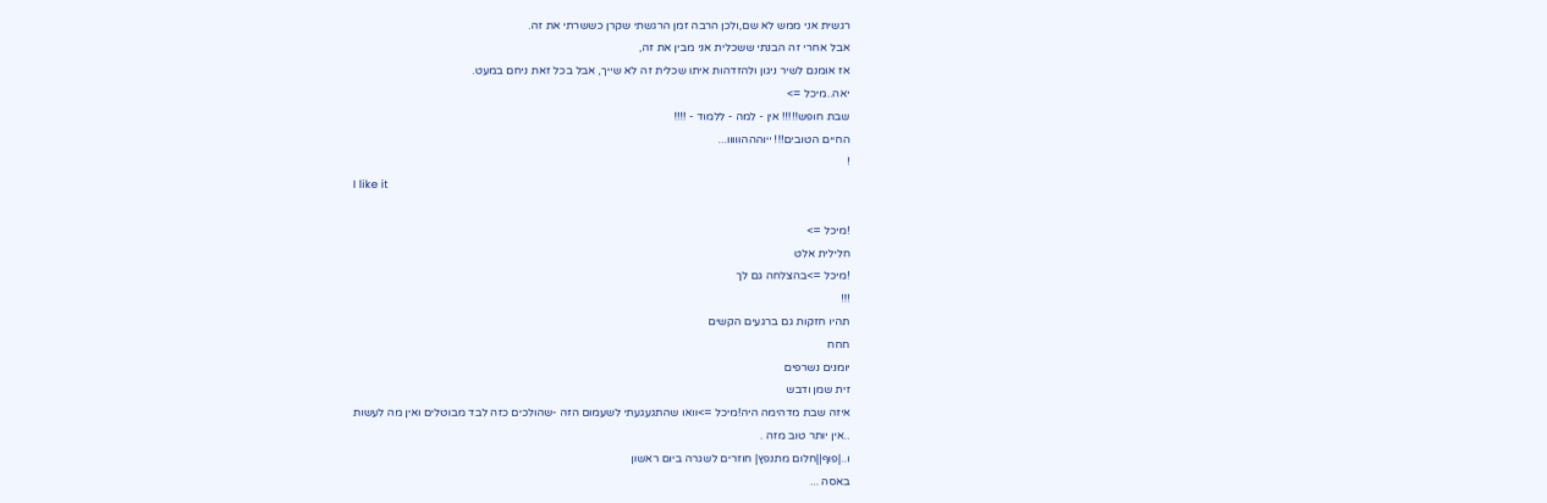רגשית אני ממש לא שם,ולכן הרבה זמן הרגשתי שקרן כששרתי את זה.
אבל אחרי זה הבנתי ששכלית אני מבין את זה,
אז אומנם לשיר ניגון ולהזדהות איתו שכלית זה לא שייך, אבל בכל זאת ניחם במעט.
יאה..מיכל =>
שבת חופש!!!!! אין - למה - ללמוד - !!!!
החיים הטובים!!! ייוהההווווו...
!
I like it

!מיכל =>
חלילית אלט
!מיכל =>בהצלחה גם לך
!!!
תהיו חזקות גם ברגעים הקשים
חחח
יומנים נשרפים
זית שמן ודבש
איזה שבת מדהימה היה!מיכל =>וואו שהתגעגעתי לשעמום הזה -שהולכים כזה לבד מבוטלים ואין מה לעשות
..אין יותר טוב מזה .
ו..|פוף||חלום מתנפץ| חוזרים לשגרה ביום ראשון
באסה ...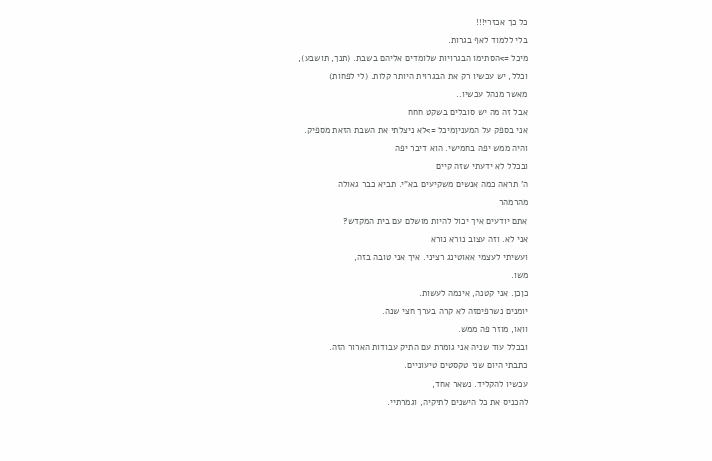כל כך אכזרי!!!
בלי ללמוד לאף בגרות.
מיכל =>הסתימו הבגרויות שלומדים אליהם בשבת. (תנך, תושבע),
וכלל, יש עכשיו רק את הבגרוית היותר קלות. (לי לפחות)
מאשר מנהל עכשיו..
אבל זה מה יש סובלים בשקט חחח
אני בספק על המעניןמיכל =>לא ניצלתי את השבת הזאת מספיק.
והיה ממש יפה בחמישי. הוא דיבר יפה
ובכלל לא ידעתי שזה קיים
ה' תראה כמה אנשים משקיעים בא"י. תביא כבר גאולה
מהרמהר
אתם יודעים איך יכול להיות מושלם עם בית המקדש?
אני לא. וזה עצוב נורא נורא
ועשיתי לעצמי אאוטינג רציני. איך אני טובה בזה,
משו.
כןכן. אני קטנה, אינמה לעשות.
יומנים נשרפיםזה לא קרה בערך חצי שנה.
וואו, מוזר פה ממש.
ובכלל עוד שניה אני גומרת עם התיק עבודות הארור הזה.
כתבתי היום שני טקסטים טיעוניים.
עכשיו להקליד. נשאר אחד,
להכניס את כל הישנים לתיקיה, וגמרתיי.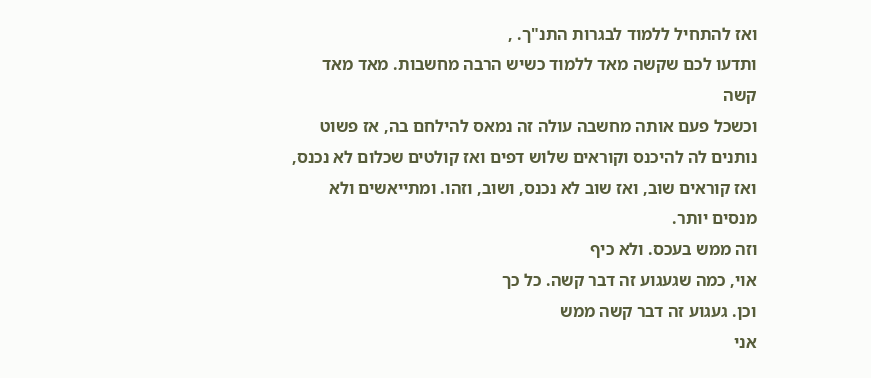ואז להתחיל ללמוד לבגרות התנ"ך. ,
ותדעו לכם שקשה מאד ללמוד כשיש הרבה מחשבות. מאד מאד קשה
וכשכל פעם אותה מחשבה עולה זה נמאס להילחם בה, אז פשוט נותנים לה להיכנס וקוראים שלוש דפים ואז קולטים שכלום לא נכנס, ואז קוראים שוב, ואז שוב לא נכנס, ושוב, וזהו. ומתייאשים ולא מנסים יותר.
וזה ממש בעכס. ולא כיף
אוי, כמה שגעגוע זה דבר קשה. כל כך
וכן. געגוע זה דבר קשה ממש
אני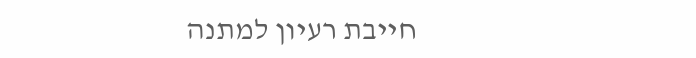חייבת רעיון למתנה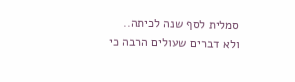סמלית לסף שנה לכיתה..
ולא דברים שעולים הרבה כי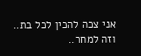אני צכה להכין לכל בת..
וזה למחר..